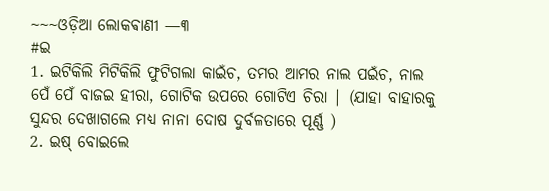~~~ଓଡ଼ିଆ ଲୋକଵାଣୀ —୩
#ଇ
1. ଇଟିକିଲି ମିଟିକିଲି ଫୁଟିଗଲା କାଇଁଚ, ତମର ଆମର ନାଲ ପଇଁଚ, ନାଲ ପେଁ ପେଁ ବାଜଇ ହୀରା, ଗୋଟିକ ଉପରେ ଗୋଟିଏ ଚିରା | (ଯାହା ବାହାରକୁ ସୁନ୍ଦର ଦେଖାଗଲେ ମଧ୍ୟ ନାନା ଦୋଷ ଦୁର୍ବଳତାରେ ପୂର୍ଣ୍ଣ )
2. ଇଷ୍ ବୋଇଲେ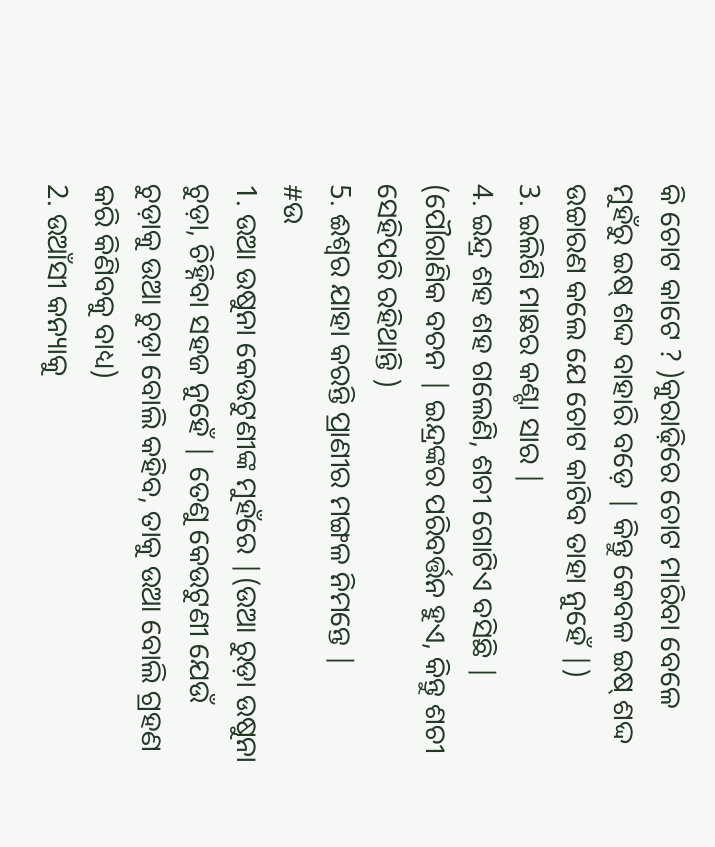କି ଚୋଟ କାଟେ ? )କୁରାଢ଼ିରେ ଚୋଟ ମାରିବା ବେଳେ ମୁହଁରୁ ଇଷ୍ ଶଦ୍ଦ ବାହାରି ବଡ଼େ | କିନ୍ତୁ କେବଳ ଇଷ୍ ଶଦ୍ଦ ଉଚ୍ଚାରଣ କଲେ ଯେ ଚୋଟ କାଟିବ ତାହା ନୁହେଁ |)
3. ଇଲିଶି ମାଛର କଣ୍ଟା ସାର |
4. ଇନ୍ଦ୍ର ଶହ ଶହ ଗଲେଣି, ଶଚୀ ଗୋଟିଏ ବସିଛି | (ପୌରାଣିକ ବଚନ | ଇନ୍ଦ୍ରଙ୍କର ପରିବର୍ତ୍ତନ ହୁଏ, କିନ୍ତୁ ଶଚୀ ସେହିପରି ରହିଥାନ୍ତି )
5. ଈଶ୍ବର ଯାହା କରନ୍ତି ପ୍ରାଣୀର ମଙ୍ଗଳ ନିମନ୍ତେ |
#ଉ
1. ଉଆ ଉଷୁନା କେଉଟୁଣୀଙ୍କ ମୁହଁରେ |(ଉଆ ରୁଡ଼ା ଉଷୁନା ଚୁଡ଼ା, ଚିହ୍ନିବା ସହଜ ନୁହେଁ | ତେଣୁ କେଉଟୁଣୀ ଯେଉଁ ଚୁଡ଼ାକୁ ଉଆ ଚୁଡ଼ା ବୋଲି କହିବ, ତାକୁ ଉଆ ବୋଲି ଗ୍ରହଣ କରି କିଣିବକୁ ବାଧ୍ୟ)
2. ଉଆଁସୀ କନ୍ୟାକୁ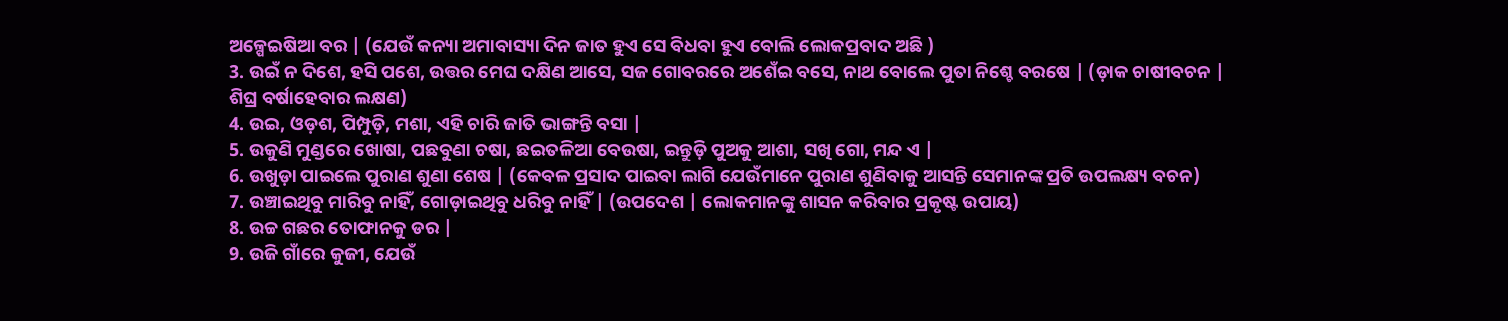ଅଳ୍ପେଇଷିଆ ବର | (ଯେଉଁ କନ୍ୟା ଅମାବାସ୍ୟା ଦିନ ଜାତ ହୁଏ ସେ ବିଧବା ହୁଏ ବୋଲି ଲୋକପ୍ରବାଦ ଅଛି )
3. ଉଇଁ ନ ଦିଶେ, ହସି ପଶେ, ଉତ୍ତର ମେଘ ଦକ୍ଷିଣ ଆସେ, ସଜ ଗୋବରରେ ଅଶେଁଇ ବସେ, ନାଥ ବୋଲେ ପୁତା ନିଶ୍ଚେ ବରଷେ | (ଡ଼ାକ ଚାଷୀବଚନ | ଶିଘ୍ର ବର୍ଷାହେବାର ଲକ୍ଷଣ)
4. ଉଇ, ଓଡ଼ଶ, ପିମ୍ପୁଡ଼ି, ମଶା, ଏହି ଚାରି ଜାତି ଭାଙ୍ଗନ୍ତି ବସା |
5. ଉକୁଣି ମୁଣ୍ଡରେ ଖୋଷା, ପଛବୁଣା ଚଷା, ଛଇତଳିଆ ବେଉଷା, ଇନ୍ତୁଡ଼ି ପୁଅକୁ ଆଶା, ସଖି ଗୋ, ମନ୍ଦ ଏ |
6. ଉଖୁଡ଼ା ପାଇଲେ ପୁରାଣ ଶୁଣା ଶେଷ | (କେବଳ ପ୍ରସାଦ ପାଇବା ଲାଗି ଯେଉଁମାନେ ପୁରାଣ ଶୁଣିବାକୁ ଆସନ୍ତି ସେମାନଙ୍କ ପ୍ରତି ଉପଲକ୍ଷ୍ୟ ବଚନ)
7. ଉଞ୍ଚାଇଥିବୁ ମାରିବୁ ନାହିଁ, ଗୋଡ଼ାଇଥିବୁ ଧରିବୁ ନାହିଁ | (ଉପଦେଶ | ଲୋକମାନଙ୍କୁ ଶାସନ କରିବାର ପ୍ରକୃଷ୍ଟ ଉପାୟ)
8. ଉଚ୍ଚ ଗଛର ତୋଫାନକୁ ଡର |
9. ଉଜି ଗାଁରେ କୁଜୀ, ଯେଉଁ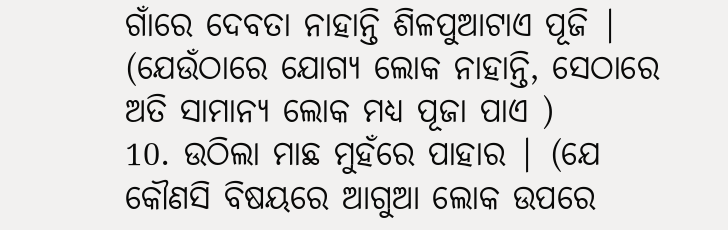ଗାଁରେ ଦେବତା ନାହାନ୍ତି ଶିଳପୁଆଟାଏ ପୂଜି | (ଯେଉଁଠାରେ ଯୋଗ୍ୟ ଲୋକ ନାହାନ୍ତି, ସେଠାରେ ଅତି ସାମାନ୍ୟ ଲୋକ ମଧ୍ୟ ପୂଜା ପାଏ )
10. ଉଠିଲା ମାଛ ମୁହଁରେ ପାହାର | (ଯେ କୌଣସି ବିଷୟରେ ଆଗୁଆ ଲୋକ ଉପରେ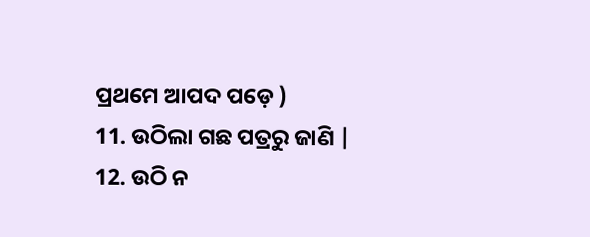ପ୍ରଥମେ ଆପଦ ପଡ଼େ )
11. ଉଠିଲା ଗଛ ପତ୍ରରୁ ଜାଣି |
12. ଉଠି ନ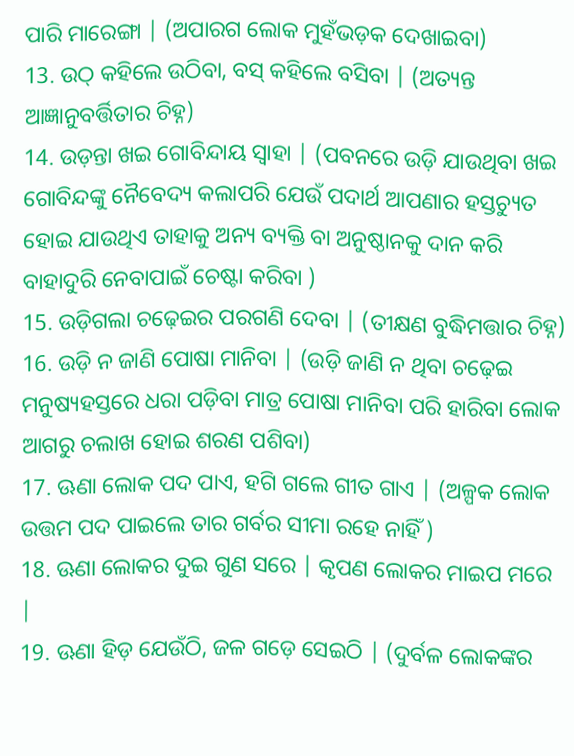ପାରି ମାରେଙ୍ଗା | (ଅପାରଗ ଲୋକ ମୁହଁଭଡ଼କ ଦେଖାଇବା)
13. ଉଠ୍ କହିଲେ ଉଠିବା, ବସ୍ କହିଲେ ବସିବା | (ଅତ୍ୟନ୍ତ ଆଜ୍ଞାନୁବର୍ତ୍ତିତାର ଚିହ୍ନ)
14. ଉଡ଼ନ୍ତା ଖଇ ଗୋବିନ୍ଦାୟ ସ୍ବାହା | (ପବନରେ ଉଡ଼ି ଯାଉଥିବା ଖଇ ଗୋବିନ୍ଦଙ୍କୁ ନୈବେଦ୍ୟ କଲାପରି ଯେଉଁ ପଦାର୍ଥ ଆପଣାର ହସ୍ତଚ୍ୟୁତ ହୋଇ ଯାଉଥିଏ ତାହାକୁ ଅନ୍ୟ ବ୍ୟକ୍ତି ବା ଅନୁଷ୍ଠାନକୁ ଦାନ କରି ବାହାଦୁରି ନେବାପାଇଁ ଚେଷ୍ଟା କରିବା )
15. ଉଡ଼ିଗଲା ଚଢ଼େଇର ପରଗଣି ଦେବା | (ତୀକ୍ଷଣ ବୁଦ୍ଧିମତ୍ତାର ଚିହ୍ନ)
16. ଉଡ଼ି ନ ଜାଣି ପୋଷା ମାନିବା | (ଉଡ଼ି ଜାଣି ନ ଥିବା ଚଢ଼େଇ ମନୁଷ୍ୟହସ୍ତରେ ଧରା ପଡ଼ିବା ମାତ୍ର ପୋଷା ମାନିବା ପରି ହାରିବା ଲୋକ ଆଗରୁ ଚଲାଖ ହୋଇ ଶରଣ ପଶିବା)
17. ଊଣା ଲୋକ ପଦ ପାଏ, ହଗି ଗଲେ ଗୀତ ଗାଏ | (ଅଳ୍ପକ ଲୋକ ଉତ୍ତମ ପଦ ପାଇଲେ ତାର ଗର୍ବର ସୀମା ରହେ ନାହିଁ )
18. ଊଣା ଲୋକର ଦୁଇ ଗୁଣ ସରେ | କୃପଣ ଲୋକର ମାଇପ ମରେ |
19. ଊଣା ହିଡ଼ ଯେଉଁଠି, ଜଳ ଗଡ଼େ ସେଇଠି | (ଦୁର୍ବଳ ଲୋକଙ୍କର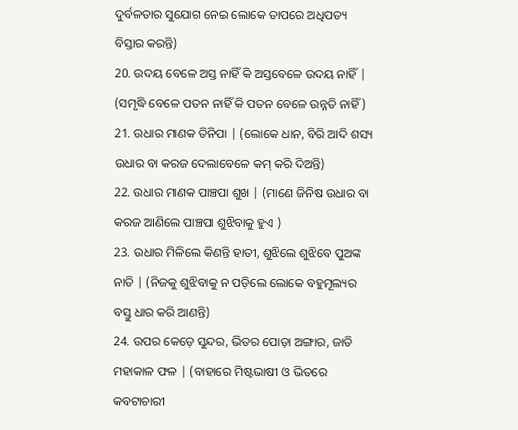ଦୁର୍ବଳତାର ସୁଯୋଗ ନେଇ ଲୋକେ ତାପରେ ଅଧିପତ୍ୟ ବିସ୍ତାର କରନ୍ତି)
20. ଉଦୟ ବେଳେ ଅସ୍ତ ନାହିଁ କି ଅସ୍ତବେଳେ ଉଦୟ ନାହିଁ | (ସମୃଦ୍ଧି ବେଳେ ପତନ ନାହିଁ କି ପତନ ବେଳେ ଉନ୍ନତି ନାହିଁ )
21. ଉଧାର ମାଣକ ତିନିପା | (ଲୋକେ ଧାନ, ବିରି ଆଦି ଶସ୍ୟ ଉଧାର ବା କରଜ ଦେଲାବେଳେ କମ୍ କରି ଦିଅନ୍ତି)
22. ଉଧାର ମାଣକ ପାଞ୍ଚପା ଶୁଖ | (ମାଣେ ଜିନିଷ ଉଧାର ବା କରଜ ଆଣିଲେ ପାଞ୍ଚପା ଶୁଝିବାକୁ ହୁଏ )
23. ଉଧାର ମିଳିଲେ କିଣନ୍ତି ହାତୀ, ଶୁଝିଲେ ଶୁଝିବେ ପୁଅଙ୍କ ନାତି | (ନିଜକୁ ଶୁଝିବାକୁ ନ ପଡ଼ିଲେ ଲୋକେ ବହୁମୂଲ୍ୟର ବସ୍ତୁ ଧାର କରି ଆଣନ୍ତି)
24. ଉପର କେଡ଼େ ସୁନ୍ଦର, ଭିତର ପୋଡ଼ା ଅଙ୍ଗାର, ଜାତି ମହାକାଳ ଫଳ | (ବାହାରେ ମିଷ୍ଟଭାଷୀ ଓ ଭିତରେ କବଟାଚାରୀ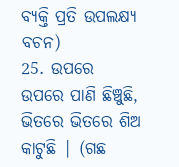ବ୍ୟକ୍ତି ପ୍ରତି ଉପଲକ୍ଷ୍ୟ ବଚନ)
25. ଉପରେ ଉପରେ ପାଣି ଛିଞ୍ଚୁଛି, ଭିତରେ ଭିତରେ ଶିଅ କାଟୁଛି | (ଗଛ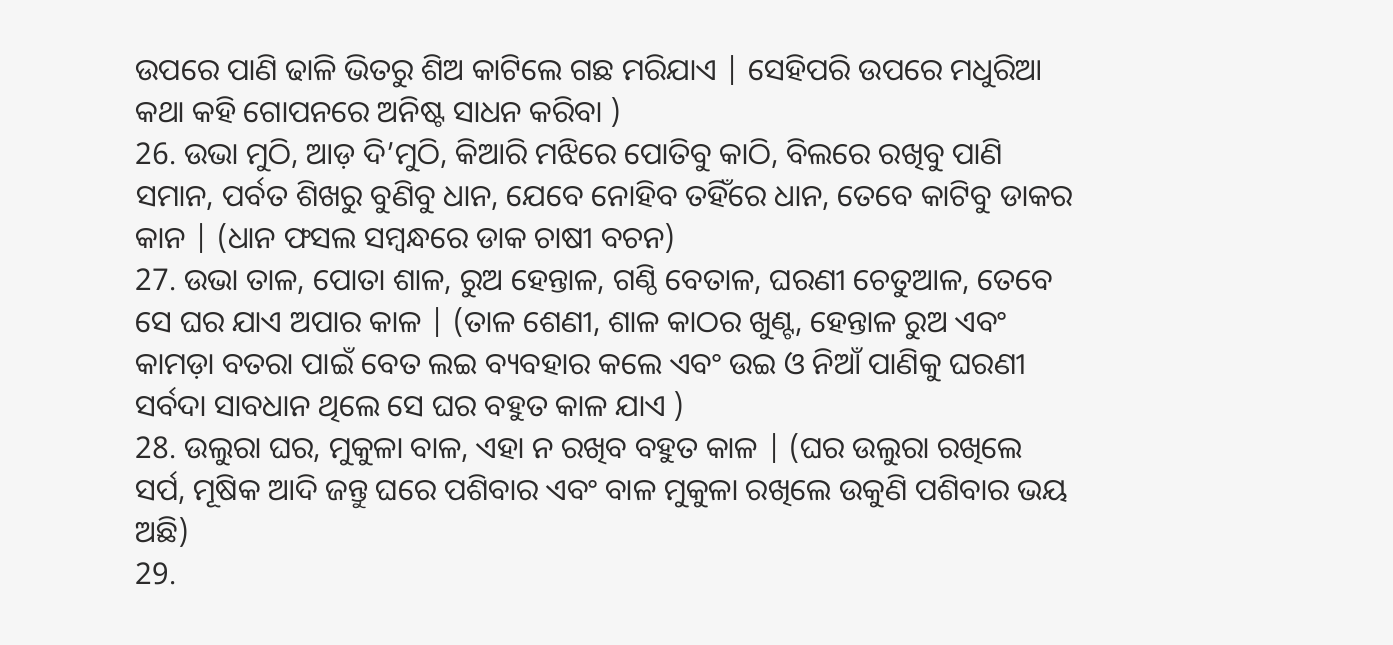ଉପରେ ପାଣି ଢାଳି ଭିତରୁ ଶିଅ କାଟିଲେ ଗଛ ମରିଯାଏ | ସେହିପରି ଉପରେ ମଧୁରିଆ କଥା କହି ଗୋପନରେ ଅନିଷ୍ଟ ସାଧନ କରିବା )
26. ଉଭା ମୁଠି, ଆଡ଼ ଦି’ମୁଠି, କିଆରି ମଝିରେ ପୋତିବୁ କାଠି, ବିଲରେ ରଖିବୁ ପାଣି ସମାନ, ପର୍ବତ ଶିଖରୁ ବୁଣିବୁ ଧାନ, ଯେବେ ନୋହିବ ତହିଁରେ ଧାନ, ତେବେ କାଟିବୁ ଡାକର କାନ | (ଧାନ ଫସଲ ସମ୍ବନ୍ଧରେ ଡାକ ଚାଷୀ ବଚନ)
27. ଉଭା ତାଳ, ପୋତା ଶାଳ, ରୁଅ ହେନ୍ତାଳ, ଗଣ୍ଠି ବେତାଳ, ଘରଣୀ ଚେତୁଆଳ, ତେବେ ସେ ଘର ଯାଏ ଅପାର କାଳ | (ତାଳ ଶେଣୀ, ଶାଳ କାଠର ଖୁଣ୍ଟ, ହେନ୍ତାଳ ରୁଅ ଏବଂ କାମଡ଼ା ବତରା ପାଇଁ ବେତ ଲଇ ବ୍ୟବହାର କଲେ ଏବଂ ଉଇ ଓ ନିଆଁ ପାଣିକୁ ଘରଣୀ ସର୍ବଦା ସାବଧାନ ଥିଲେ ସେ ଘର ବହୁତ କାଳ ଯାଏ )
28. ଉଲୁରା ଘର, ମୁକୁଳା ବାଳ, ଏହା ନ ରଖିବ ବହୁତ କାଳ | (ଘର ଉଲୁରା ରଖିଲେ ସର୍ପ, ମୂଷିକ ଆଦି ଜନ୍ତୁ ଘରେ ପଶିବାର ଏବଂ ବାଳ ମୁକୁଳା ରଖିଲେ ଉକୁଣି ପଶିବାର ଭୟ ଅଛି)
29.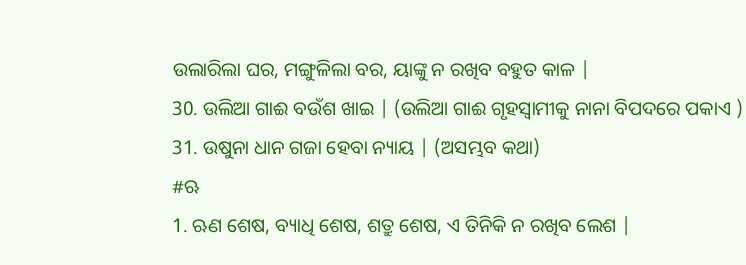ଉଲାରିଲା ଘର, ମଙ୍ଗୁଳିଲା ବର, ୟାଙ୍କୁ ନ ରଖିବ ବହୁତ କାଳ |
30. ଉଲିଆ ଗାଈ ବଉଁଶ ଖାଇ | (ଉଲିଆ ଗାଈ ଗୃହସ୍ବାମୀକୁ ନାନା ବିପଦରେ ପକାଏ )
31. ଉଷୁନା ଧାନ ଗଜା ହେବା ନ୍ୟାୟ | (ଅସମ୍ଭବ କଥା)
#ଋ
1. ଋଣ ଶେଷ, ବ୍ୟାଧି ଶେଷ, ଶତ୍ରୁ ଶେଷ, ଏ ତିନିକି ନ ରଖିବ ଲେଶ |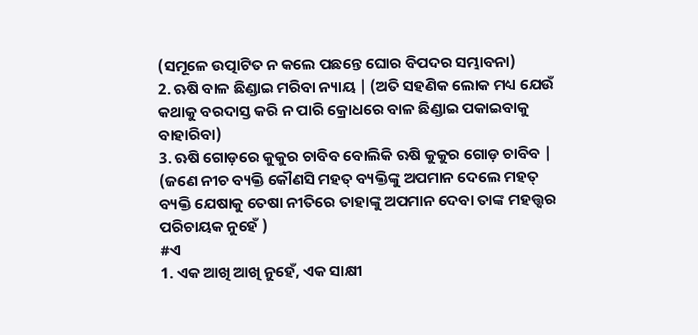(ସମୂଳେ ଉତ୍ପାଟିତ ନ କଲେ ପଛନ୍ତେ ଘୋର ବିପଦର ସମ୍ଭାବନା)
2. ଋଷି ବାଳ ଛିଣ୍ଡାଇ ମରିବା ନ୍ୟାୟ | (ଅତି ସହଣିକ ଲୋକ ମଧ୍ୟ ଯେଉଁ କଥାକୁ ବରଦାସ୍ତ କରି ନ ପାରି କ୍ରୋଧରେ ବାଳ ଛିଣ୍ଡାଇ ପକାଇବାକୁ ବାହାରିବା)
3. ଋଷି ଗୋଡ଼ରେ କୁକୁର ଚାବିବ ବୋଲିକି ଋଷି କୁକୁର ଗୋଡ଼ ଚାବିବ | (ଜଣେ ନୀଚ ବ୍ୟକ୍ତି କୌଣସି ମହତ୍ ବ୍ୟକ୍ତିଙ୍କୁ ଅପମାନ ଦେଲେ ମହତ୍ ବ୍ୟକ୍ତି ଯେଷାକୁ ତେଷା ନୀତିରେ ତାହାଙ୍କୁ ଅପମାନ ଦେବା ତାଙ୍କ ମହତ୍ତ୍ବର ପରିଚାୟକ ନୁହେଁ )
#ଏ
1. ଏକ ଆଖି ଆଖି ନୁହେଁ, ଏକ ସାକ୍ଷୀ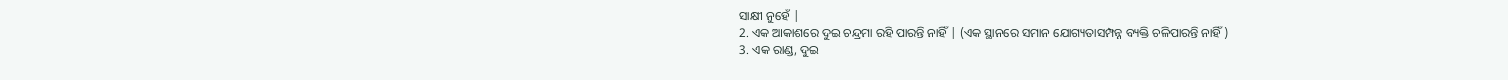ସାକ୍ଷୀ ନୁହେଁ |
2. ଏକ ଆକାଶରେ ଦୁଇ ଚନ୍ଦ୍ରମା ରହି ପାରନ୍ତି ନାହିଁ | (ଏକ ସ୍ଥାନରେ ସମାନ ଯୋଗ୍ୟତାସମ୍ପନ୍ନ ବ୍ୟକ୍ତି ଚଳିପାରନ୍ତି ନାହିଁ )
3. ଏକ ରାଣ୍ଡ, ଦୁଇ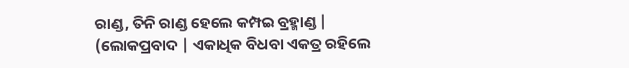ରାଣ୍ଡ, ତିନି ରାଣ୍ଡ ହେଲେ କମ୍ପଇ ବ୍ରହ୍ମାଣ୍ଡ | (ଲୋକପ୍ରବାଦ | ଏକାଧିକ ବିଧବା ଏକତ୍ର ରହିଲେ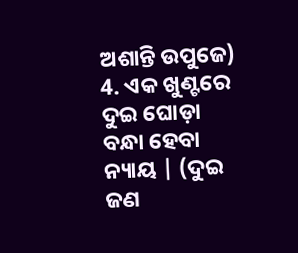ଅଶାନ୍ତି ଉପୁଜେ)
4. ଏକ ଖୁଣ୍ଟରେ ଦୁଇ ଘୋଡ଼ା ବନ୍ଧା ହେବା ନ୍ୟାୟ | (ଦୁଇ ଜଣ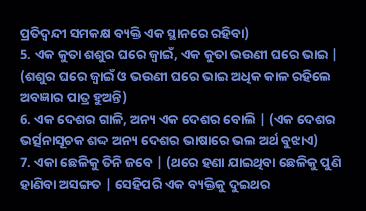ପ୍ରତିଦ୍ବନ୍ଦୀ ସମକକ୍ଷ ବ୍ୟକ୍ତି ଏକ ସ୍ଥାନରେ ରହିବା)
5. ଏକ କୁତା ଶଶୁର ଘରେ ଜ୍ବାଇଁ, ଏକ କୁତା ଭଉଣୀ ଘରେ ଭାଇ | (ଶଶୁର ଘରେ ଜ୍ବାଇଁ ଓ ଭଉଣୀ ଘରେ ଭାଇ ଅଧିକ କାଳ ରହିଲେ ଅବଜ୍ଞାର ପାତ୍ର ହୁଅନ୍ତି)
6. ଏକ ଦେଶର ଗାଳି, ଅନ୍ୟ ଏକ ଦେଶର ବୋଲି | (ଏକ ଦେଶର ଭର୍ତ୍ସନାସୂଚକ ଶଦ୍ଦ ଅନ୍ୟ ଦେଶର ଭାଷାରେ ଭଲ ଅର୍ଥ ବୁଝାଏ)
7. ଏକା ଛେଳିକୁ ତିନି ଜବେ | (ଥରେ ହଣା ଯାଇଥିବା ଛେଳିକୁ ପୁଣି ହାଣିବା ଅସଙ୍ଗତ | ସେହିପରି ଏକ ବ୍ୟକ୍ତିକୁ ଦୁଇଥର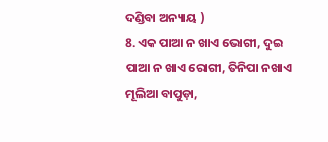ଦଣ୍ଡିବା ଅନ୍ୟାୟ )
8. ଏକ ପାଆ ନ ଖାଏ ଭୋଗୀ, ଦୁଇ ପାଆ ନ ଖାଏ ରୋଗୀ, ତିନିପା ନଖାଏ ମୂଲିଆ ବାପୁଡ଼ା,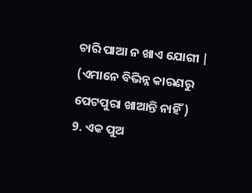ଚାରି ପାଆ ନ ଖାଏ ଯୋଗୀ | (ଏମାନେ ବିଭିନ୍ନ କାରଣରୁ ପେଟପୁରା ଖାଆନ୍ତି ନାହିଁ )
9. ଏକ ପୁଅ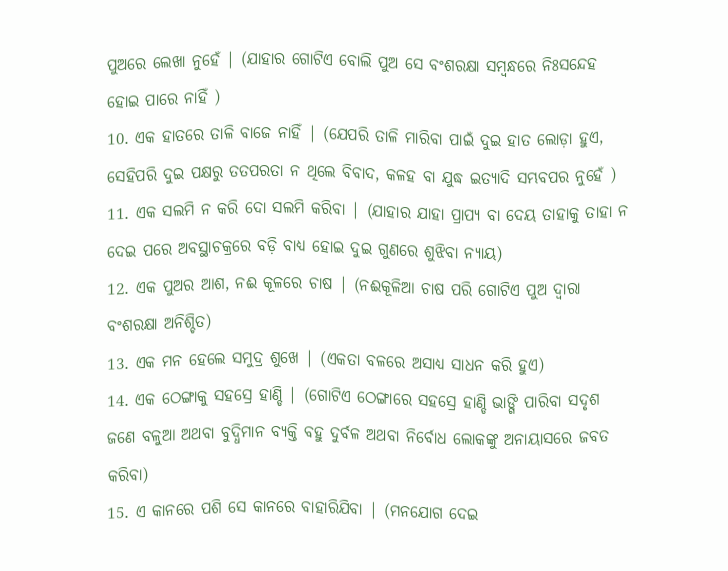ପୁଅରେ ଲେଖା ନୁହେଁ | (ଯାହାର ଗୋଟିଏ ବୋଲି ପୁଅ ସେ ବଂଶରକ୍ଷା ସମ୍ବନ୍ଧରେ ନିଃସନ୍ଦେହ ହୋଇ ପାରେ ନାହିଁ )
10. ଏକ ହାତରେ ତାଳି ବାଜେ ନାହିଁ | (ଯେପରି ତାଳି ମାରିବା ପାଇଁ ଦୁଇ ହାତ ଲୋଡ଼ା ହୁଏ, ସେହିପରି ଦୁଇ ପକ୍ଷରୁ ତତପରତା ନ ଥିଲେ ବିବାଦ, କଳହ ବା ଯୁଦ୍ଧ ଇତ୍ୟାଦି ସମ୍ଭବପର ନୁହେଁ )
11. ଏକ ସଲମି ନ କରି ଦୋ ସଲମି କରିବା | (ଯାହାର ଯାହା ପ୍ରାପ୍ୟ ବା ଦେୟ ତାହାକୁ ତାହା ନ ଦେଇ ପରେ ଅବସ୍ଥାଚକ୍ରରେ ବଡ଼ି ବାଧ୍ୟ ହୋଇ ଦୁଇ ଗୁଣରେ ଶୁଝିବା ନ୍ୟାୟ)
12. ଏକ ପୁଅର ଆଶ, ନଈ କୂଳରେ ଚାଷ | (ନଈକୂଳିଆ ଚାଷ ପରି ଗୋଟିଏ ପୁଅ ଦ୍ବାରା ବଂଶରକ୍ଷା ଅନିଶ୍ଚିତ)
13. ଏକ ମନ ହେଲେ ସମୁଦ୍ର ଶୁଖେ | (ଏକତା ବଳରେ ଅସାଧ୍ୟ ସାଧନ କରି ହୁଏ)
14. ଏକ ଠେଙ୍ଗାକୁ ସହସ୍ରେ ହାଣ୍ଡି | (ଗୋଟିଏ ଠେଙ୍ଗାରେ ସହସ୍ରେ ହାଣ୍ଡି ଭାଙ୍ଗି ପାରିବା ସଦୃଶ ଜଣେ ବଳୁଆ ଅଥବା ବୁଦ୍ଧିମାନ ବ୍ୟକ୍ତି ବହୁ ଦୁର୍ବଳ ଅଥବା ନିର୍ବୋଧ ଲୋକଙ୍କୁ ଅନାୟାସରେ ଜବତ କରିବା)
15. ଏ କାନରେ ପଶି ସେ କାନରେ ବାହାରିଯିବା | (ମନଯୋଗ ଦେଇ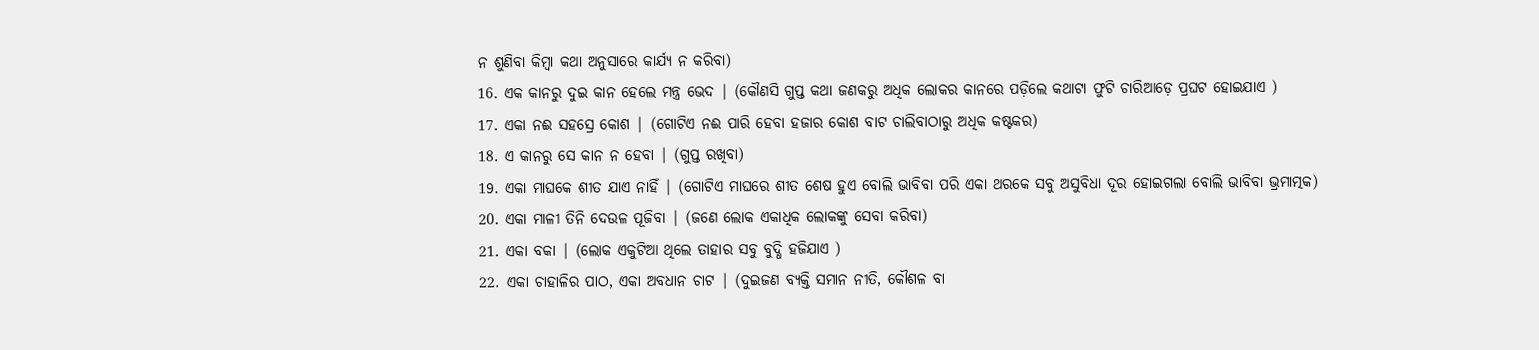ନ ଶୁଣିବା କିମ୍ବା କଥା ଅନୁସାରେ କାର୍ଯ୍ୟ ନ କରିବା)
16. ଏକ କାନରୁ ଦୁଇ କାନ ହେଲେ ମନ୍ତ୍ର ଭେଦ | (କୌଣସି ଗୁପ୍ତ କଥା ଜଣକରୁ ଅଧିକ ଲୋକର କାନରେ ପଡ଼ିଲେ କଥାଟା ଫୁଟି ଚାରିଆଡ଼େ ପ୍ରଘଟ ହୋଇଯାଏ )
17. ଏକା ନଈ ସହସ୍ରେ କୋଶ | (ଗୋଟିଏ ନଈ ପାରି ହେବା ହଜାର କୋଶ ବାଟ ଚାଲିବାଠାରୁ ଅଧିକ କଷ୍ଟକର)
18. ଏ କାନରୁ ସେ କାନ ନ ହେବା | (ଗୁପ୍ତ ରଖିବା)
19. ଏକା ମାଘକେ ଶୀତ ଯାଏ ନାହିଁ | (ଗୋଟିଏ ମାଘରେ ଶୀତ ଶେଷ ହୁଏ ବୋଲି ଭାବିବା ପରି ଏକା ଥରକେ ସବୁ ଅସୁବିଧା ଦୂର ହୋଇଗଲା ବୋଲି ଭାବିବା ଭ୍ରମାତ୍ମକ)
20. ଏକା ମାଳୀ ତିନି ଦେଉଳ ପୂଜିବା | (ଜଣେ ଲୋକ ଏକାଧିକ ଲୋକଙ୍କୁ ସେବା କରିବା)
21. ଏକା ବକା | (ଲୋକ ଏକୁଟିଆ ଥିଲେ ତାହାର ସବୁ ବୁଦ୍ଧି ହଜିଯାଏ )
22. ଏକା ଚାହାଳିର ପାଠ, ଏକା ଅବଧାନ ଚାଟ | (ଦୁଇଜଣ ବ୍ୟକ୍ତି ସମାନ ନୀତି, କୌଶଳ ବା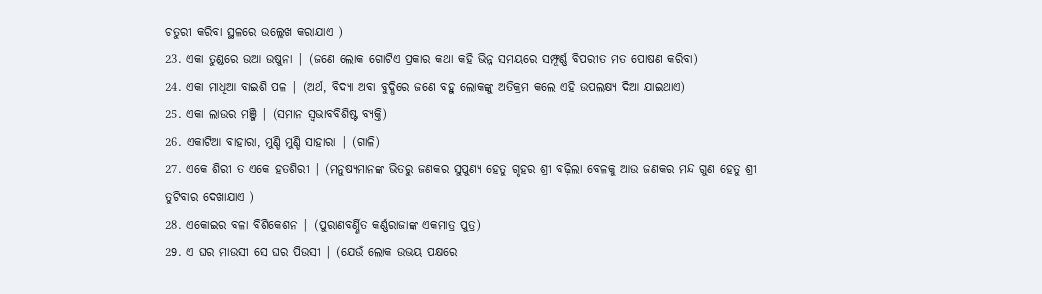ଚତୁରୀ କରିବା ସ୍ଥଳରେ ଉଲ୍ଲେଖ କରାଯାଏ )
23. ଏକା ତୁଣ୍ଡରେ ଉଆ ଉଷୁନା | (ଜଣେ ଲୋକ ଗୋଟିଏ ପ୍ରକାର କଥା କହି ଭିନ୍ନ ସମୟରେ ସମ୍ଫୂର୍ଣ୍ଣ ବିପରୀତ ମତ ପୋଷଣ କରିବା)
24. ଏକା ମାଧିଆ ବାଇଶି ପଳ | (ଅର୍ଥ, ବିଦ୍ୟା ଅବା ବୁଦ୍ଧିରେ ଜଣେ ବହୁ ଲୋକଙ୍କୁ ଅତିକ୍ରମ କଲେ ଏହି ଉପଲକ୍ଷ୍ୟ ଦିଆ ଯାଇଥାଏ)
25. ଏକା ଲାଉର ମଞ୍ଜି | (ସମାନ ସ୍ବଭାବବିଶିଷ୍ଟ ବ୍ୟକ୍ତି)
26. ଏକାଟିଆ ବାହାରା, ମୁଣ୍ଡି ମୁଣ୍ଡି ସାହାରା | (ଗାଳି)
27. ଏକେ ଶିରୀ ତ ଏକେ ହତଶିରୀ | (ମନୁଷ୍ୟମାନଙ୍କ ଭିତରୁ ଜଣକର ସୁପୁଣ୍ୟ ହେତୁ ଗୃହର ଶ୍ରୀ ବଢ଼ିଲା ବେଳକୁ ଆଉ ଜଣକର ମନ୍ଦ ଗୁଣ ହେତୁ ଶ୍ରୀ ତୁଟିବାର ଦେଖାଯାଏ )
28. ଏକୋଇର ବଳା ବିଶିକେଶନ | (ପୁରାଣବର୍ଣ୍ଣିତ କର୍ଣ୍ଣରାଜାଙ୍କ ଏକମାତ୍ର ପୁତ୍ର)
29. ଏ ଘର ମାଉସୀ ସେ ଘର ପିଉସୀ | (ଯେଉଁ ଲୋକ ଉଭୟ ପକ୍ଷରେ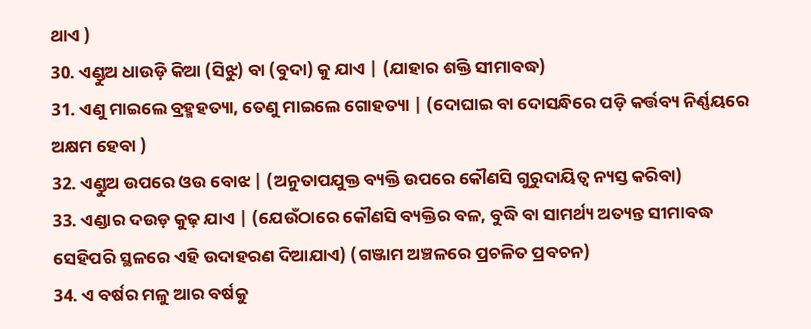ଥାଏ )
30. ଏଣ୍ଡୁଅ ଧାଉଡ଼ି କିଆ (ସିଝୁ) ବା (ବୁଦା) କୁ ଯାଏ | (ଯାହାର ଶକ୍ତି ସୀମାବଦ୍ଧ)
31. ଏଣୁ ମାଇଲେ ବ୍ରହ୍ମହତ୍ୟା, ତେଣୁ ମାଇଲେ ଗୋହତ୍ୟା | (ଦୋଘାଇ ବା ଦୋସନ୍ଧିରେ ପଡ଼ି କର୍ତ୍ତବ୍ୟ ନିର୍ଣ୍ଣୟରେ ଅକ୍ଷମ ହେବା )
32. ଏଣ୍ଡୁଅ ଉପରେ ଓଉ ବୋଝ | (ଅନୁତାପଯୁକ୍ତ ବ୍ୟକ୍ତି ଉପରେ କୌଣସି ଗୁରୁଦାୟିତ୍ବ ନ୍ୟସ୍ତ କରିବା)
33. ଏଣ୍ଡାର ଦଉଡ଼ କୁଢ଼ ଯାଏ | (ଯେଉଁଠାରେ କୌଣସି ବ୍ୟକ୍ତିର ବଳ, ବୁଦ୍ଧି ବା ସାମର୍ଥ୍ୟ ଅତ୍ୟନ୍ତ ସୀମାବଦ୍ଧ ସେହିପରି ସ୍ଥଳରେ ଏହି ଉଦାହରଣ ଦିଆଯାଏ) (ଗଞ୍ଜାମ ଅଞ୍ଚଳରେ ପ୍ରଚଳିତ ପ୍ରବଚନ)
34. ଏ ବର୍ଷର ମଳୁ ଆର ବର୍ଷକୁ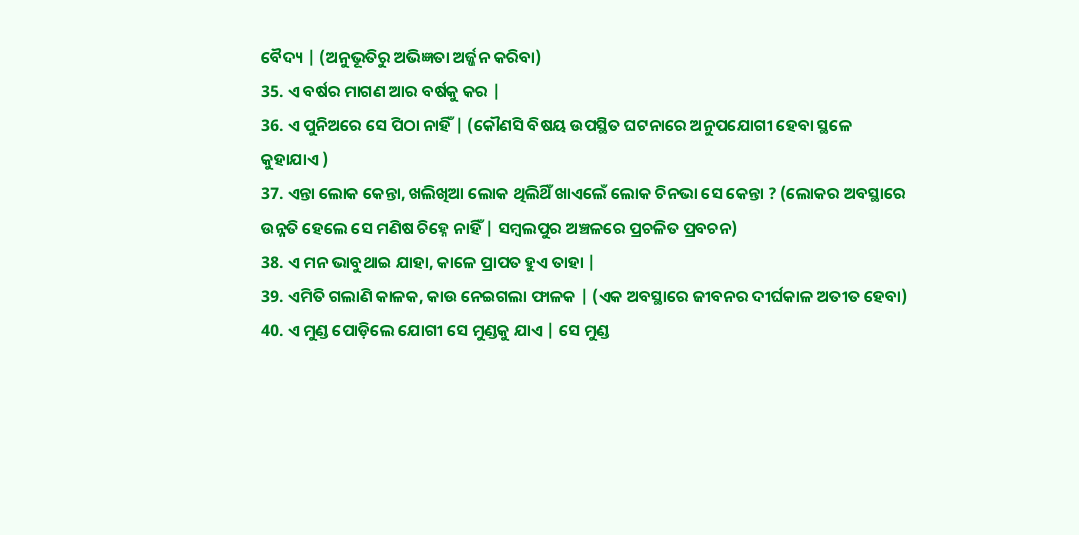ବୈଦ୍ୟ | (ଅନୁଭୂତିରୁ ଅଭିଜ୍ଞତା ଅର୍ଜ୍ଜନ କରିବା)
35. ଏ ବର୍ଷର ମାଗଣ ଆର ବର୍ଷକୁ କର |
36. ଏ ପୁନିଅରେ ସେ ପିଠା ନାହିଁ | (କୌଣସି ବିଷୟ ଉପସ୍ଥିତ ଘଟନାରେ ଅନୁପଯୋଗୀ ହେବା ସ୍ଥଳେ କୁହାଯାଏ )
37. ଏନ୍ତା ଲୋକ କେନ୍ତା, ଖଲିଖିଆ ଲୋକ ଥିଲିଥିଁ ଖାଏଲେଁ ଲୋକ ଚିନଭା ସେ କେନ୍ତା ? (ଲୋକର ଅବସ୍ଥାରେ ଉନ୍ନତି ହେଲେ ସେ ମଣିଷ ଚିହ୍ନେ ନାହିଁ | ସମ୍ବଲପୁର ଅଞ୍ଚଳରେ ପ୍ରଚଳିତ ପ୍ରବଚନ)
38. ଏ ମନ ଭାବୁଥାଇ ଯାହା, କାଳେ ପ୍ରାପତ ହୁଏ ତାହା |
39. ଏମିତି ଗଲାଣି କାଳକ, କାଉ ନେଇଗଲା ଫାଳକ | (ଏକ ଅବସ୍ଥାରେ ଜୀବନର ଦୀର୍ଘକାଳ ଅତୀତ ହେବା)
40. ଏ ମୁଣ୍ଡ ପୋଡ଼ିଲେ ଯୋଗୀ ସେ ମୁଣ୍ଡକୁ ଯାଏ | ସେ ମୁଣ୍ଡ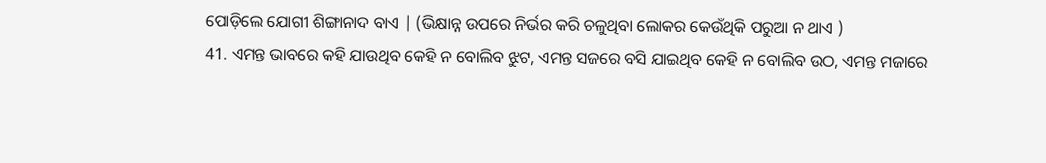ପୋଡ଼ିଲେ ଯୋଗୀ ଶିଙ୍ଗାନାଦ ବାଏ | (ଭିକ୍ଷାନ୍ନ ଉପରେ ନିର୍ଭର କରି ଚଳୁଥିବା ଲୋକର କେଉଁଥିକି ପରୁଆ ନ ଥାଏ )
41. ଏମନ୍ତ ଭାବରେ କହି ଯାଉଥିବ କେହି ନ ବୋଲିବ ଝୁଟ, ଏମନ୍ତ ସଜରେ ବସି ଯାଇଥିବ କେହି ନ ବୋଲିବ ଉଠ, ଏମନ୍ତ ମଜାରେ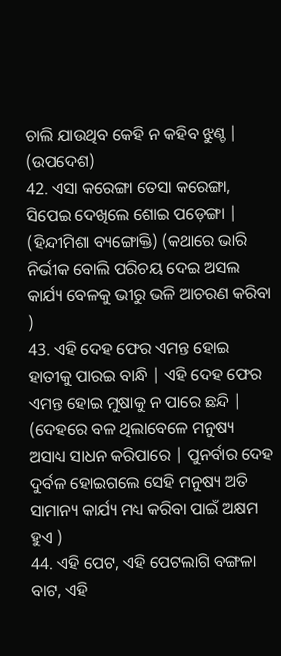ଚାଲି ଯାଉଥିବ କେହି ନ କହିବ ଝୁଣ୍ଚ | (ଉପଦେଶ)
42. ଏସା କରେଙ୍ଗା ତେସା କରେଙ୍ଗା, ସିପେଇ ଦେଖିଲେ ଶୋଇ ପଡ଼େଙ୍ଗା | (ହିନ୍ଦୀମିଶା ବ୍ୟଙ୍ଗୋକ୍ତି) (କଥାରେ ଭାରି ନିର୍ଭୀକ ବୋଲି ପରିଚୟ ଦେଇ ଅସଲ କାର୍ଯ୍ୟ ବେଳକୁ ଭୀରୁ ଭଳି ଆଚରଣ କରିବା )
43. ଏହି ଦେହ ଫେର ଏମନ୍ତ ହୋଇ ହାତୀକୁ ପାରଇ ବାନ୍ଧି | ଏହି ଦେହ ଫେର ଏମନ୍ତ ହୋଇ ମୁଷାକୁ ନ ପାରେ ଛନ୍ଦି | (ଦେହରେ ବଳ ଥିଲାବେଳେ ମନୁଷ୍ୟ ଅସାଧ୍ୟ ସାଧନ କରିପାରେ | ପୁନର୍ବାର ଦେହ ଦୁର୍ବଳ ହୋଇଗଲେ ସେହି ମନୁଷ୍ୟ ଅତି ସାମାନ୍ୟ କାର୍ଯ୍ୟ ମଧ୍ୟ କରିବା ପାଇଁ ଅକ୍ଷମ ହୁଏ )
44. ଏହି ପେଟ, ଏହି ପେଟଲାଗି ବଙ୍ଗଳା ବାଟ, ଏହି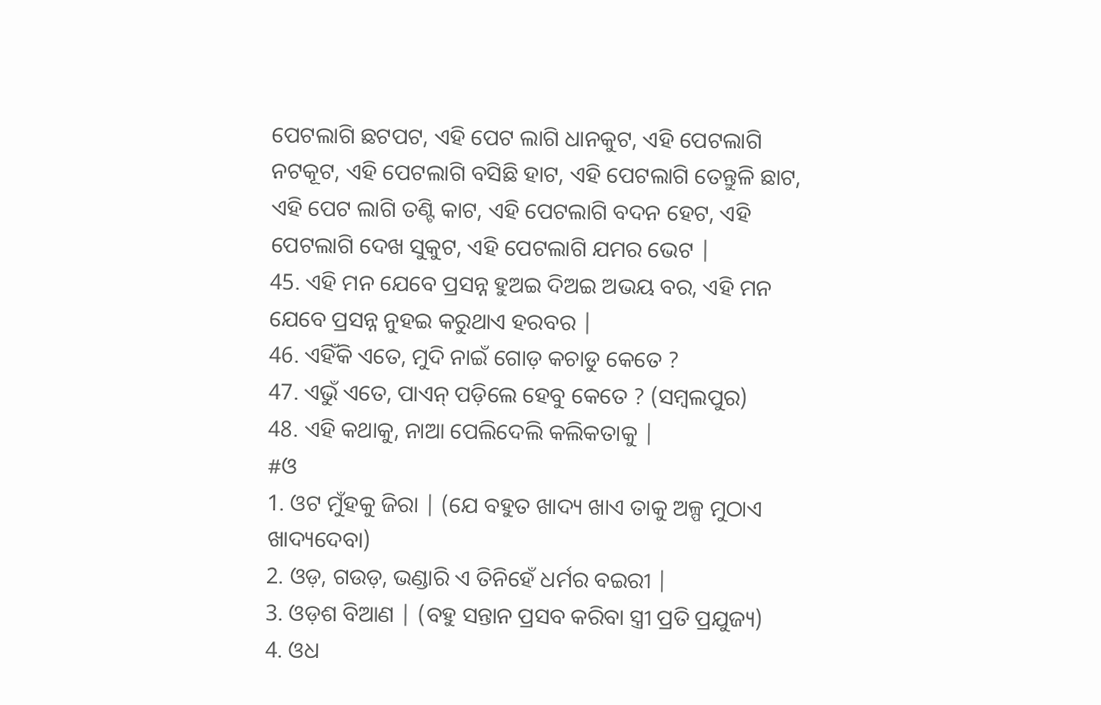ପେଟଲାଗି ଛଟପଟ, ଏହି ପେଟ ଲାଗି ଧାନକୁଟ, ଏହି ପେଟଲାଗି ନଟକୂଟ, ଏହି ପେଟଲାଗି ବସିଛି ହାଟ, ଏହି ପେଟଲାଗି ତେନ୍ତୁଳି ଛାଟ, ଏହି ପେଟ ଲାଗି ତଣ୍ଟି କାଟ, ଏହି ପେଟଲାଗି ବଦନ ହେଟ, ଏହି ପେଟଲାଗି ଦେଖ ସୁକୁଟ, ଏହି ପେଟଲାଗି ଯମର ଭେଟ |
45. ଏହି ମନ ଯେବେ ପ୍ରସନ୍ନ ହୁଅଇ ଦିଅଇ ଅଭୟ ବର, ଏହି ମନ ଯେବେ ପ୍ରସନ୍ନ ନୁହଇ କରୁଥାଏ ହରବର |
46. ଏହିଁକି ଏତେ, ମୁଦି ନାଇଁ ଗୋଡ଼ କଚାଡୁ କେତେ ?
47. ଏଭୁଁ ଏତେ, ପାଏନ୍ ପଡ଼ିଲେ ହେବୁ କେତେ ? (ସମ୍ବଲପୁର)
48. ଏହି କଥାକୁ, ନାଆ ପେଲିଦେଲି କଲିକତାକୁ |
#ଓ
1. ଓଟ ମୁଁହକୁ ଜିରା | (ଯେ ବହୁତ ଖାଦ୍ୟ ଖାଏ ତାକୁ ଅଳ୍ପ ମୁଠାଏ ଖାଦ୍ୟଦେବା)
2. ଓଡ଼, ଗଉଡ଼, ଭଣ୍ଡାରି ଏ ତିନିହେଁ ଧର୍ମର ବଇରୀ |
3. ଓଡ଼ଶ ବିଆଣ | (ବହୁ ସନ୍ତାନ ପ୍ରସବ କରିବା ସ୍ତ୍ରୀ ପ୍ରତି ପ୍ରଯୁଜ୍ୟ)
4. ଓଧ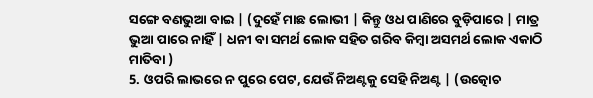ସଙ୍ଗେ ବଣଭୁଆ ବାଇ | (ଦୁହେଁ ମାଛ ଲୋଭୀ | କିନ୍ତୁ ଓଧ ପାଣିରେ ବୁଡ଼ିପାରେ | ମାତ୍ର ଭୁଆ ପାରେ ନାହିଁ | ଧନୀ ବା ସମର୍ଥ ଲୋକ ସହିତ ଗରିବ କିମ୍ବା ଅସମର୍ଥ ଲୋକ ଏକାଠି ମାତିବା )
5. ଓପରି ଲାଭରେ ନ ପୁରେ ପେଟ, ଯେଉଁ ନିଅଣ୍ଟକୁ ସେହି ନିଅଣ୍ଟ | (ଉତ୍କୋଚ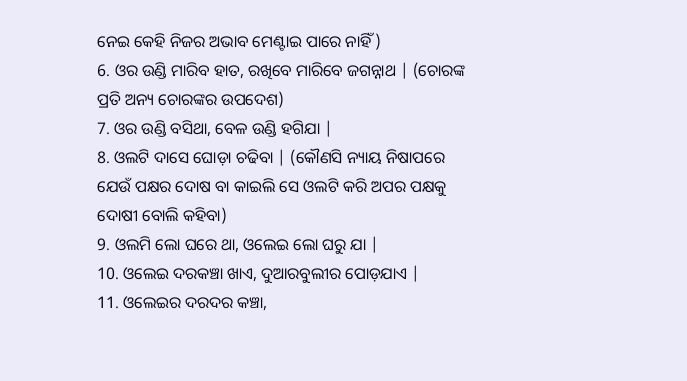ନେଇ କେହି ନିଜର ଅଭାବ ମେଣ୍ଟାଇ ପାରେ ନାହିଁ )
6. ଓର ଉଣ୍ଡି ମାରିବ ହାତ, ରଖିବେ ମାରିବେ ଜଗନ୍ନାଥ | (ଚୋରଙ୍କ ପ୍ରତି ଅନ୍ୟ ଚୋରଙ୍କର ଉପଦେଶ)
7. ଓର ଉଣ୍ଡି ବସିଥା, ବେଳ ଉଣ୍ଡି ହଗିଯା |
8. ଓଲଟି ଦାସେ ଘୋଡ଼ା ଚଢିବା | (କୌଣସି ନ୍ୟାୟ ନିଷାପରେ ଯେଉଁ ପକ୍ଷର ଦୋଷ ବା କାଇଲି ସେ ଓଲଟି କରି ଅପର ପକ୍ଷକୁ ଦୋଷୀ ବୋଲି କହିବା)
9. ଓଲମି ଲୋ ଘରେ ଥା, ଓଲେଇ ଲୋ ଘରୁ ଯା |
10. ଓଲେଇ ଦରକଞ୍ଚା ଖାଏ, ଦୁଆରବୁଲୀର ପୋଡ଼ଯାଏ |
11. ଓଲେଇର ଦରଦର କଞ୍ଚା,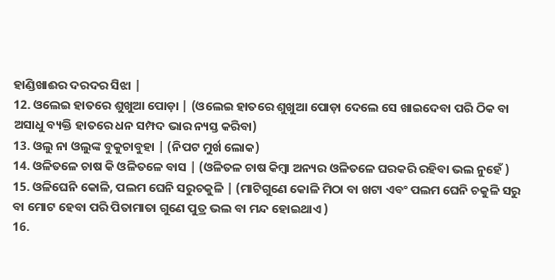ହାଣ୍ଡିଖାଈର ଦରଦର ସିଝା |
12. ଓଲେଇ ହାତରେ ଶୁଖୁଆ ପୋଡ଼ା | (ଓଲେଇ ହାତରେ ଶୁଖୁଆ ପୋଡ଼ା ଦେଲେ ସେ ଖାଇଦେବା ପରି ଠିକ ବା ଅସାଧୁ ବ୍ୟକ୍ତି ହାତରେ ଧନ ସମ୍ପଦ ଭାର ନ୍ୟସ୍ତ କରିବା)
13. ଓଲୁ ନା ଓଲୁଙ୍କ ବୁକୁଚାବୁହା | (ନିପଟ ମୁର୍ଖ ଲୋକ)
14. ଓଳିତଳେ ଚାଷ କି ଓଳିତଳେ ବାସ | (ଓଳିତଳ ଚାଷ କିମ୍ବା ଅନ୍ୟର ଓଳିତଳେ ଘରକରି ରହିବା ଭଲ ନୁହେଁ )
15. ଓଳିଘେନି କୋଳି, ପଲମ ଘେନି ସରୁଚକୁଳି | (ମାଟିଗୁଣେ କୋଳି ମିଠା ବା ଖଟା ଏବଂ ପଲମ ଘେନି ଚକୁଳି ସରୁ ବା ମୋଟ ହେବା ପରି ପିତାମାତା ଗୁଣେ ପୁତ୍ର ଭଲ ବା ମନ୍ଦ ହୋଇଥାଏ )
16.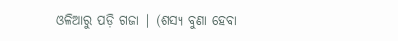ଓଳିଆରୁ ପଡ଼ି ଗଜା | (ଶସ୍ୟ ବୁଣା ହେବା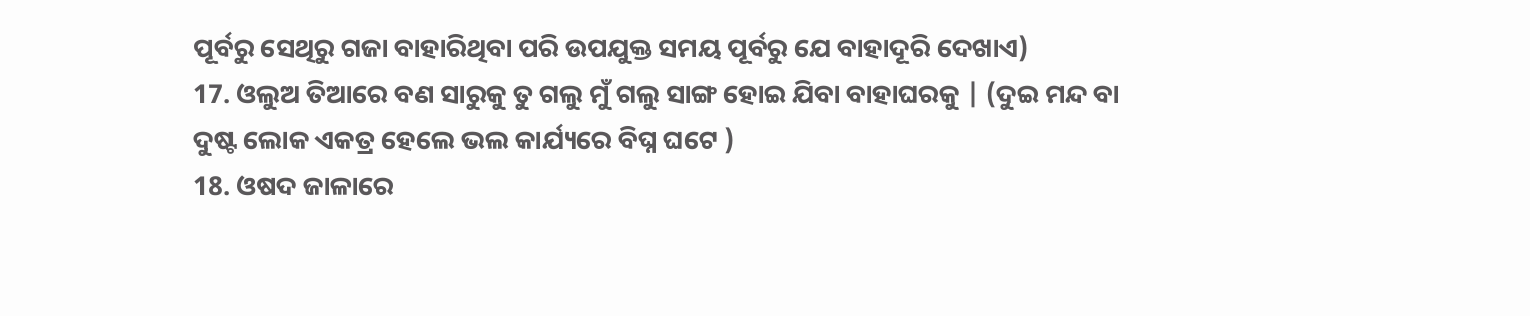ପୂର୍ବରୁ ସେଥିରୁ ଗଜା ବାହାରିଥିବା ପରି ଉପଯୁକ୍ତ ସମୟ ପୂର୍ବରୁ ଯେ ବାହାଦୂରି ଦେଖାଏ)
17. ଓଲୁଅ ତିଆରେ ବଣ ସାରୁକୁ ତୁ ଗଲୁ ମୁଁ ଗଲୁ ସାଙ୍ଗ ହୋଇ ଯିବା ବାହାଘରକୁ | (ଦୁଇ ମନ୍ଦ ବା ଦୁଷ୍ଟ ଲୋକ ଏକତ୍ର ହେଲେ ଭଲ କାର୍ଯ୍ୟରେ ବିଘ୍ନ ଘଟେ )
18. ଓଷଦ ଜାଳାରେ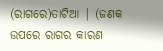(ରାଗରେ)ତାଟିଆ | (ଜଣକ ଉପରେ ରାଗର କାରଣ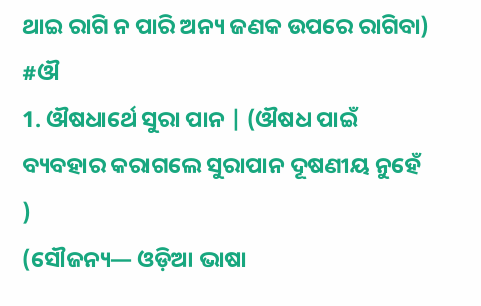ଥାଇ ରାଗି ନ ପାରି ଅନ୍ୟ ଜଣକ ଉପରେ ରାଗିବା)
#ଔ
1. ଔଷଧାର୍ଥେ ସୁରା ପାନ | (ଔଷଧ ପାଇଁ ବ୍ୟବହାର କରାଗଲେ ସୁରାପାନ ଦୂଷଣୀୟ ନୁହେଁ )
(ସୌଜନ୍ୟ— ଓଡ଼ିଆ ଭାଷା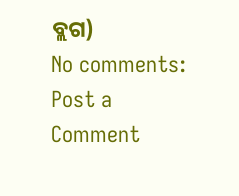ବ୍ଲଗ)
No comments:
Post a Comment